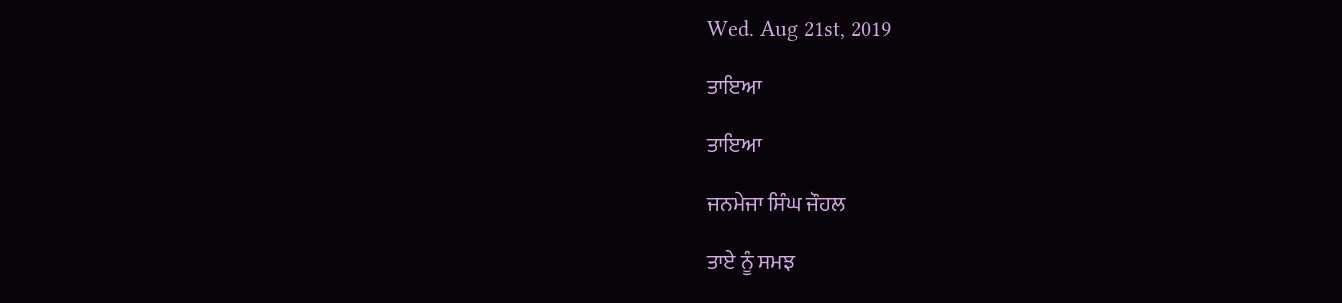Wed. Aug 21st, 2019

ਤਾਇਆ

ਤਾਇਆ

ਜਨਮੇਜਾ ਸਿੰਘ ਜੌਹਲ

ਤਾਏ ਨੂੰ ਸਮਝ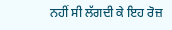ਨਹੀਂ ਸੀ ਲੱਗਦੀ ਕੇ ਇਹ ਰੋਜ਼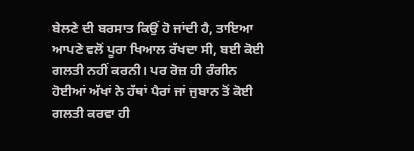ਬੇਲਣੇ ਦੀ ਬਰਸਾਤ ਕਿਉਂ ਹੋ ਜਾਂਦੀ ਹੈ, ਤਾਇਆ ਆਪਣੇ ਵਲੋਂ ਪੂਰਾ ਖਿਆਲ ਰੱਖਦਾ ਸੀ, ਬਈ ਕੋਈ ਗਲਤੀ ਨਹੀਂ ਕਰਨੀ। ਪਰ ਰੋਜ਼ ਹੀ ਰੰਗੀਨ ਹੋਈਆਂ ਅੱਖਾਂ ਨੇ ਹੱਥਾਂ ਪੈਰਾਂ ਜਾਂ ਜੁਬਾਨ ਤੋਂ ਕੋਈ ਗਲਤੀ ਕਰਵਾ ਹੀ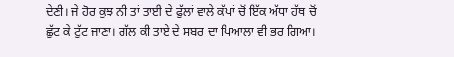ਦੇਣੀ। ਜੇ ਹੋਰ ਕੁਝ ਨੀ ਤਾਂ ਤਾਈ ਦੇ ਫੁੱਲਾਂ ਵਾਲੇ ਕੱਪਾਂ ਚੋਂ ਇੱਕ ਅੱਧਾ ਹੱਥ ਚੋਂ ਛੁੱਟ ਕੇ ਟੁੱਟ ਜਾਣਾ। ਗੱਲ ਕੀ ਤਾਏ ਦੇ ਸਬਰ ਦਾ ਪਿਆਲਾ ਵੀ ਭਰ ਗਿਆ।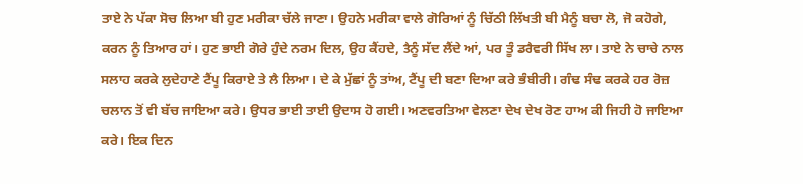ਤਾਏ ਨੇ ਪੱਕਾ ਸੋਚ ਲਿਆ ਬੀ ਹੁਣ ਮਰੀਕਾ ਚੱਲੇ ਜਾਣਾ। ਉਹਨੇ ਮਰੀਕਾ ਵਾਲੇ ਗੋਰਿਆਂ ਨੂੰ ਚਿੱਠੀ ਲਿੱਖਤੀ ਬੀ ਮੈਨੂੰ ਬਚਾ ਲੋ, ਜੋ ਕਹੋਗੇ, ਕਰਨ ਨੂੰ ਤਿਆਰ ਹਾਂ। ਹੁਣ ਭਾਈ ਗੋਰੇ ਹੁੰਦੇ ਨਰਮ ਦਿਲ, ਉਹ ਕੈਂਹਦੇ, ਤੈਨੂੰ ਸੱਦ ਲੈਂਦੇ ਆਂ, ਪਰ ਤੂੰ ਡਰੈਵਰੀ ਸਿੱਖ ਲਾ। ਤਾਏ ਨੇ ਚਾਚੇ ਨਾਲ ਸਲਾਹ ਕਰਕੇ ਲੁਦੇਹਾਣੇ ਟੈਂਪੂ ਕਿਰਾਏ ਤੇ ਲੈ ਲਿਆ। ਦੇ ਕੇ ਮੁੱਛਾਂ ਨੂੰ ਤਾਂਅ, ਟੈਂਪੂ ਦੀ ਬਣਾ ਦਿਆ ਕਰੇ ਭੰਬੀਰੀ। ਗੰਢ ਸੰਢ ਕਰਕੇ ਹਰ ਰੋਜ਼ ਚਲਾਨ ਤੋਂ ਵੀ ਬੱਚ ਜਾਇਆ ਕਰੇ। ਉਧਰ ਭਾਈ ਤਾਈ ਉਦਾਸ ਹੋ ਗਈ। ਅਣਵਰਤਿਆ ਵੇਲਣਾ ਦੇਖ ਦੇਖ ਰੋਣ ਹਾਅ ਕੀ ਜਿਹੀ ਹੋ ਜਾਇਆ ਕਰੇ। ਇਕ ਦਿਨ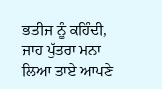ਭਤੀਜ ਨੂੰ ਕਹਿੰਦੀ, ਜਾਹ ਪੁੱਤਰਾ ਮਨਾ ਲਿਆ ਤਾਏ ਆਪਣੇ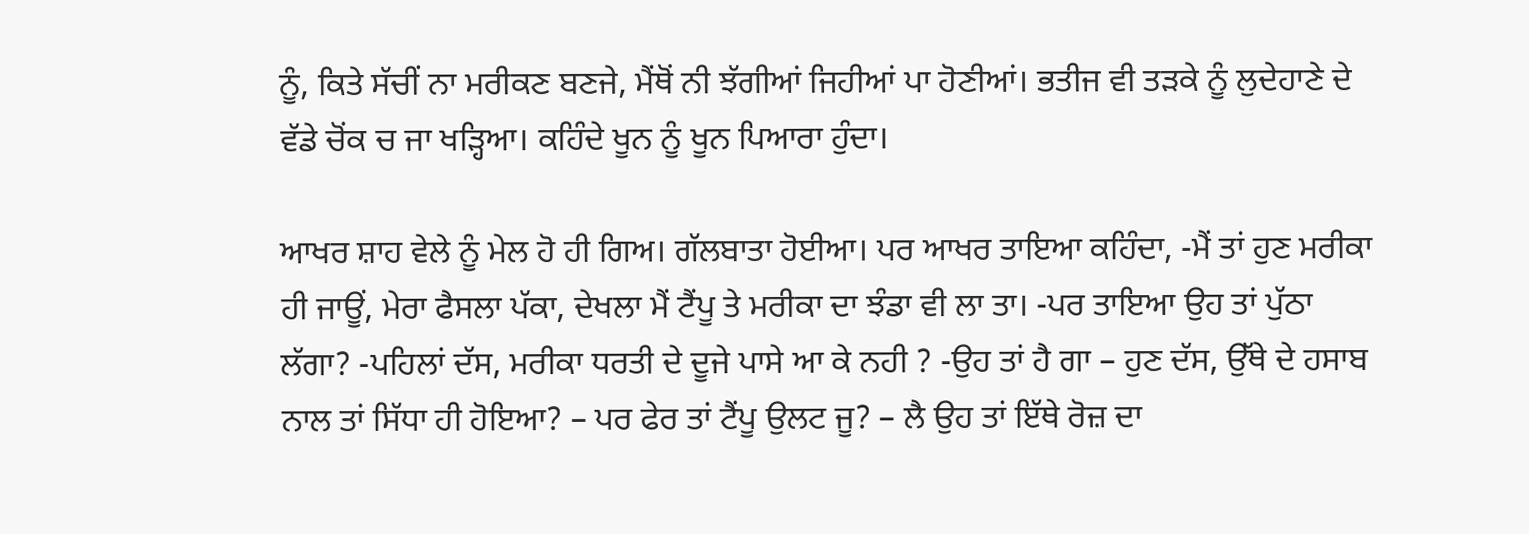ਨੂੰ, ਕਿਤੇ ਸੱਚੀਂ ਨਾ ਮਰੀਕਣ ਬਣਜੇ, ਮੈਂਥੋਂ ਨੀ ਝੱਗੀਆਂ ਜਿਹੀਆਂ ਪਾ ਹੋਣੀਆਂ। ਭਤੀਜ ਵੀ ਤੜਕੇ ਨੂੰ ਲੁਦੇਹਾਣੇ ਦੇ ਵੱਡੇ ਚੋਂਕ ਚ ਜਾ ਖੜ੍ਹਿਆ। ਕਹਿੰਦੇ ਖੂਨ ਨੂੰ ਖੂਨ ਪਿਆਰਾ ਹੁੰਦਾ।

ਆਖਰ ਸ਼ਾਹ ਵੇਲੇ ਨੂੰ ਮੇਲ ਹੋ ਹੀ ਗਿਅ। ਗੱਲਬਾਤਾ ਹੋਈਆ। ਪਰ ਆਖਰ ਤਾਇਆ ਕਹਿੰਦਾ, -ਮੈਂ ਤਾਂ ਹੁਣ ਮਰੀਕਾ ਹੀ ਜਾਊਂ, ਮੇਰਾ ਫੈਸਲਾ ਪੱਕਾ, ਦੇਖਲਾ ਮੈਂ ਟੈਂਪੂ ਤੇ ਮਰੀਕਾ ਦਾ ਝੰਡਾ ਵੀ ਲਾ ਤਾ। -ਪਰ ਤਾਇਆ ਉਹ ਤਾਂ ਪੁੱਠਾ ਲੱਗਾ? -ਪਹਿਲਾਂ ਦੱਸ, ਮਰੀਕਾ ਧਰਤੀ ਦੇ ਦੂਜੇ ਪਾਸੇ ਆ ਕੇ ਨਹੀ ? -ਉਹ ਤਾਂ ਹੈ ਗਾ – ਹੁਣ ਦੱਸ, ਉੱਥੇ ਦੇ ਹਸਾਬ ਨਾਲ ਤਾਂ ਸਿੱਧਾ ਹੀ ਹੋਇਆ? – ਪਰ ਫੇਰ ਤਾਂ ਟੈਂਪੂ ਉਲਟ ਜੂ? – ਲੈ ਉਹ ਤਾਂ ਇੱਥੇ ਰੋਜ਼ ਦਾ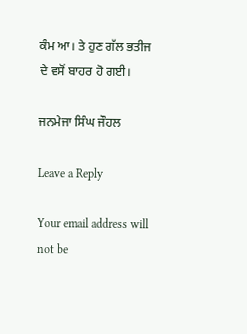ਕੰਮ ਆ। ਤੇ ਹੁਣ ਗੱਲ ਭਤੀਜ ਦੇ ਵਸੋਂ ਬਾਹਰ ਹੋ ਗਈ।

ਜਨਮੇਜਾ ਸਿੰਘ ਜੌਹਲ

Leave a Reply

Your email address will not be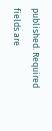published. Required fields are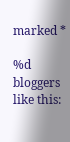marked *

%d bloggers like this: